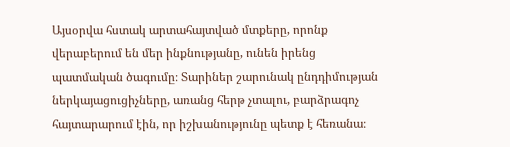Այսօրվա հստակ արտահայտված մտքերը, որոնք վերաբերում են մեր ինքնությանը, ունեն իրենց պատմական ծագումը։ Տարիներ շարունակ ընդդիմության ներկայացուցիչները, առանց հերթ չտալու, բարձրագոչ հայտարարում էին, որ իշխանությունը պետք է հեռանա։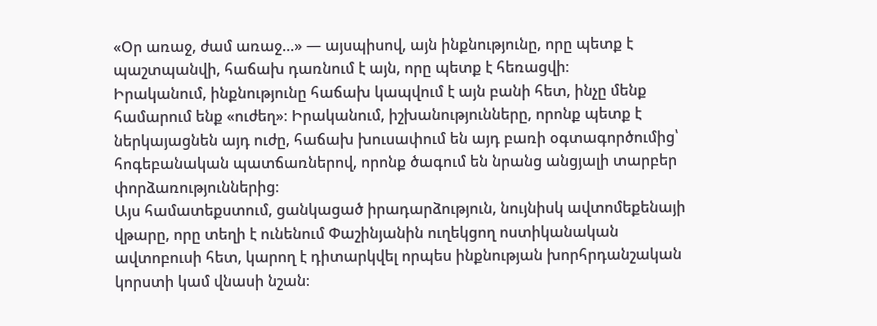«Օր առաջ, ժամ առաջ…» — այսպիսով, այն ինքնությունը, որը պետք է պաշտպանվի, հաճախ դառնում է այն, որը պետք է հեռացվի։
Իրականում, ինքնությունը հաճախ կապվում է այն բանի հետ, ինչը մենք համարում ենք «ուժեղ»։ Իրականում, իշխանությունները, որոնք պետք է ներկայացնեն այդ ուժը, հաճախ խուսափում են այդ բառի օգտագործումից՝ հոգեբանական պատճառներով, որոնք ծագում են նրանց անցյալի տարբեր փորձառություններից։
Այս համատեքստում, ցանկացած իրադարձություն, նույնիսկ ավտոմեքենայի վթարը, որը տեղի է ունենում Փաշինյանին ուղեկցող ոստիկանական ավտոբուսի հետ, կարող է դիտարկվել որպես ինքնության խորհրդանշական կորստի կամ վնասի նշան։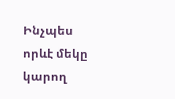Ինչպես որևէ մեկը կարող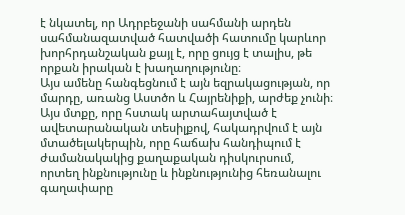է նկատել, որ Ադրբեջանի սահմանի արդեն սահմանազատված հատվածի հատումը կարևոր խորհրդանշական քայլ է, որը ցույց է տալիս, թե որքան իրական է խաղաղությունը։
Այս ամենը հանգեցնում է այն եզրակացության, որ մարդը, առանց Աստծո և Հայրենիքի, արժեք չունի։ Այս մտքը, որը հստակ արտահայտված է ավետարանական տեսիլքով, հակադրվում է այն մտածելակերպին, որը հաճախ հանդիպում է ժամանակակից քաղաքական դիսկուրսում, որտեղ ինքնությունը և ինքնությունից հեռանալու գաղափարը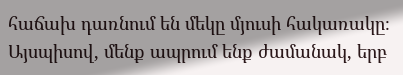հաճախ դառնում են մեկը մյուսի հակառակը։
Այսպիսով, մենք ապրում ենք ժամանակ, երբ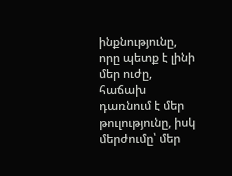ինքնությունը, որը պետք է լինի մեր ուժը, հաճախ դառնում է մեր թուլությունը, իսկ մերժումը՝ մեր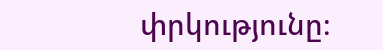փրկությունը։